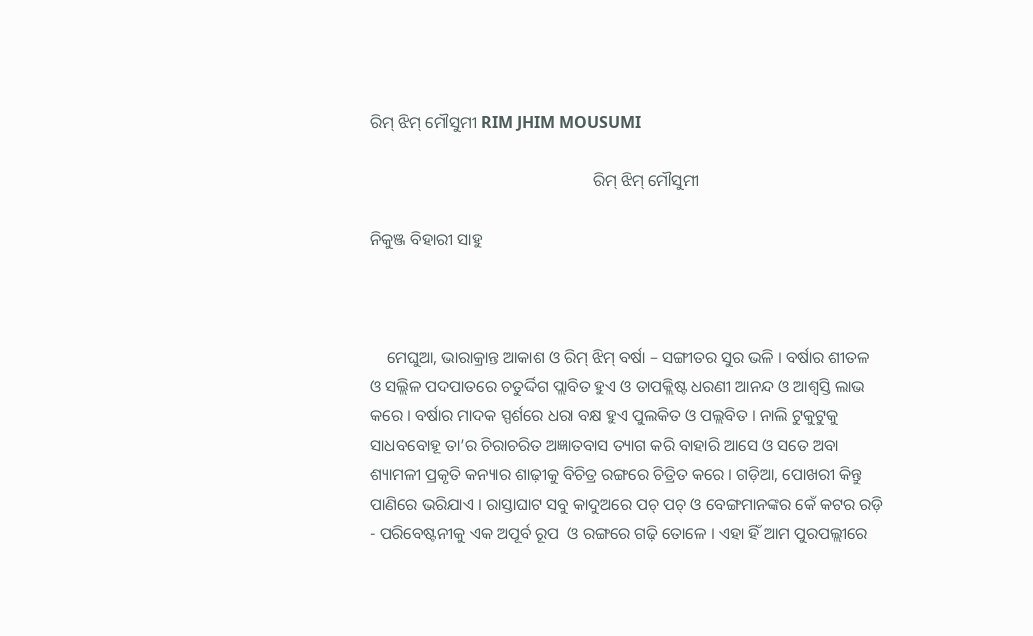ରିମ୍ ଝିମ୍ ମୌସୁମୀ RIM JHIM MOUSUMI

                                                      ରିମ୍ ଝିମ୍ ମୌସୁମୀ

ନିକୁଞ୍ଜ ବିହାରୀ ସାହୁ



    ମେଘୁଆ, ଭାରାକ୍ରାନ୍ତ ଆକାଶ ଓ ରିମ୍ ଝିମ୍ ବର୍ଷା – ସଙ୍ଗୀତର ସୁର ଭଳି । ବର୍ଷାର ଶୀତଳ ଓ ସଲ୍ଲିଳ ପଦପାତରେ ଚତୁର୍ଦ୍ଦିଗ ପ୍ଲାବିତ ହୁଏ ଓ ତାପକ୍ଲିଷ୍ଟ ଧରଣୀ ଆନନ୍ଦ ଓ ଆଶ୍ୱସ୍ତି ଲାଭ କରେ । ବର୍ଷାର ମାଦକ ସ୍ପର୍ଶରେ ଧରା ବକ୍ଷ ହୁଏ ପୁଲକିତ ଓ ପଲ୍ଲବିତ । ନାଲି ଟୁକୁଟୁକୁ ସାଧବବୋହୂ ତା’ର ଚିରାଚରିତ ଅଜ୍ଞାତବାସ ତ୍ୟାଗ କରି ବାହାରି ଆସେ ଓ ସତେ ଅବା ଶ୍ୟାମଳୀ ପ୍ରକୃତି କନ୍ୟାର ଶାଢ଼ୀକୁ ବିଚିତ୍ର ରଙ୍ଗରେ ଚିତ୍ରିତ କରେ । ଗଡ଼ିଆ, ପୋଖରୀ କିନ୍ତୁ ପାଣିରେ ଭରିଯାଏ । ରାସ୍ତାଘାଟ ସବୁ କାଦୁଅରେ ପଚ୍ ପଚ୍ ଓ ବେଙ୍ଗମାନଙ୍କର କେଁ କଟର ରଡ଼ି - ପରିବେଷ୍ଟନୀକୁ ଏକ ଅପୂର୍ବ ରୂପ  ଓ ରଙ୍ଗରେ ଗଢ଼ି ତୋଳେ । ଏହା ହିଁ ଆମ ପୁରପଲ୍ଲୀରେ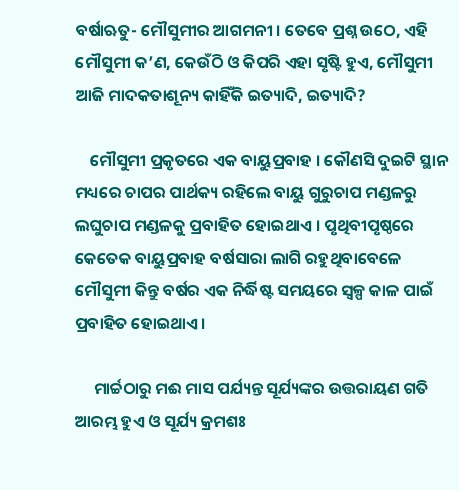ବର୍ଷାଋତୁ- ମୌସୁମୀର ଆଗମନୀ । ତେବେ ପ୍ରଶ୍ନ ଉଠେ, ଏହି ମୌସୁମୀ କ’ଣ, କେଉଁଠି ଓ କିପରି ଏହା ସୃଷ୍ଟି ହୁଏ, ମୌସୁମୀ ଆଜି ମାଦକତାଶୂନ୍ୟ କାହିଁକି ଇତ୍ୟାଦି, ଇତ୍ୟାଦି?

    ମୌସୁମୀ ପ୍ରକୃତରେ ଏକ ବାୟୁପ୍ରବାହ । କୌଣସି ଦୁଇଟି ସ୍ଥାନ ମଧ୍ୟରେ ଚାପର ପାର୍ଥକ୍ୟ ରହିଲେ ବାୟୁ ଗୁରୁଚାପ ମଣ୍ଡଳରୁ ଲଘୁଚାପ ମଣ୍ଡଳକୁ ପ୍ରବାହିତ ହୋଇଥାଏ । ପୃଥିବୀପୃଷ୍ଠରେ କେତେକ ବାୟୁପ୍ରବାହ ବର୍ଷସାରା ଲାଗି ରହୁଥିବାବେଳେ ମୌସୁମୀ କିନ୍ତୁ ବର୍ଷର ଏକ ନିର୍ଦ୍ଧିଷ୍ଟ ସମୟରେ ସ୍ୱଳ୍ପ କାଳ ପାଇଁ ପ୍ରବାହିତ ହୋଇଥାଏ ।

     ମାର୍ଚ୍ଚଠାରୁ ମଈ ମାସ ପର୍ଯ୍ୟନ୍ତ ସୂର୍ଯ୍ୟଙ୍କର ଉତ୍ତରାୟଣ ଗତି ଆରମ୍ଭ ହୁଏ ଓ ସୂର୍ଯ୍ୟ କ୍ରମଶଃ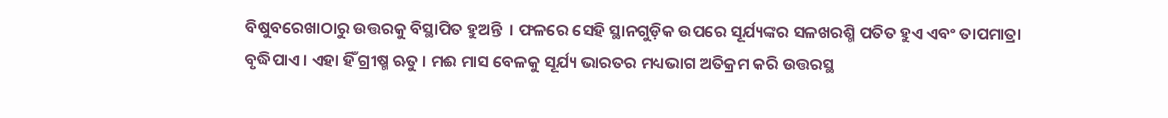ବିଷୁବରେଖାଠାରୁ ଉତ୍ତରକୁ ବିସ୍ଥାପିତ ହୁଅନ୍ତି  । ଫଳରେ ସେହି ସ୍ଥାନଗୁଡ଼ିକ ଉପରେ ସୂର୍ଯ୍ୟଙ୍କର ସଳଖରଶ୍ମି ପତିତ ହୁଏ ଏବଂ ତାପମାତ୍ରା ବୃଦ୍ଧିପାଏ । ଏହା ହିଁ ଗ୍ରୀଷ୍ମ ଋତୁ । ମଈ ମାସ ବେଳକୁ ସୂର୍ଯ୍ୟ ଭାରତର ମଧ୍ୟଭାଗ ଅତିକ୍ରମ କରି ଉତ୍ତରସ୍ଥ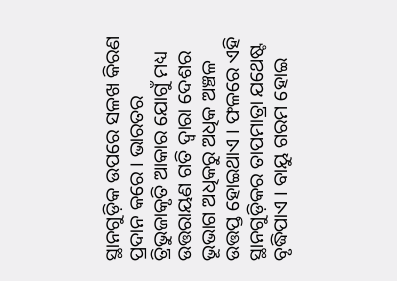ସ୍ଥାନଗୁଡ଼ିକ ଉପରେ ସଳଖ କିରଣ ପ୍ରଦାନ କରେ । ଭାରତର ତ୍ରିଭୁଜାକୃତି ଆକାର ଯୋଗୁଁ ମଧ୍ୟ ଉତ୍ତରାୟଣ ଗତି ଦ୍ୱାରା ଦେଶର ଭୂଭାଗ ଅଧିକରୁ ଅଧିକ ଅଞ୍ଚଳ ଉତ୍ତପ୍ତ ହୋଇଥାଏ । ଫଳରେ ଏହି ସ୍ଥାନଗୁଡ଼ିକର ତାପମାତ୍ରା ଯଥେଷ୍ଟ ବୃଦ୍ଧିପାଏ । ବାୟୁ ଗରମ ହୋଇ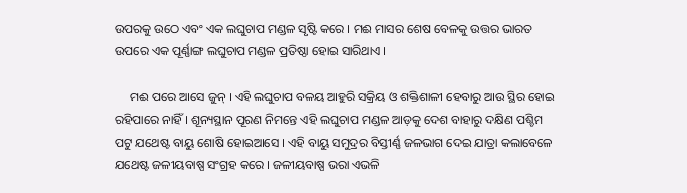ଉପରକୁ ଉଠେ ଏବଂ ଏକ ଲଘୁଚାପ ମଣ୍ଡଳ ସୃଷ୍ଟି କରେ । ମଈ ମାସର ଶେଷ ବେଳକୁ ଉତ୍ତର ଭାରତ ଉପରେ ଏକ ପୂର୍ଣ୍ଣାଙ୍ଗ ଲଘୁଚାପ ମଣ୍ଡଳ ପ୍ରତିଷ୍ଠା ହୋଇ ସାରିଥାଏ ।

     ମଈ ପରେ ଆସେ ଜୁନ୍ । ଏହି ଲଘୁଚାପ ବଳୟ ଆହୁରି ସକ୍ରିୟ ଓ ଶକ୍ତିଶାଳୀ ହେବାରୁ ଆଉ ସ୍ଥିର ହୋଇ ରହିପାରେ ନାହିଁ । ଶୂନ୍ୟସ୍ଥାନ ପୂରଣ ନିମନ୍ତେ ଏହି ଲଘୁଚାପ ମଣ୍ଡଳ ଆଡ଼କୁ ଦେଶ ବାହାରୁ ଦକ୍ଷିଣ ପଶ୍ଚିମ ପଟୁ ଯଥେଷ୍ଟ ବାୟୁ ଶୋଷି ହୋଇଆସେ । ଏହି ବାୟୁ ସମୁଦ୍ରର ବିସ୍ତୀର୍ଣ୍ଣ ଜଳଭାଗ ଦେଇ ଯାତ୍ରା କଲାବେଳେ ଯଥେଷ୍ଟ ଜଳୀୟବାଷ୍ପ ସଂଗ୍ରହ କରେ । ଜଳୀୟବାଷ୍ପ ଭରା ଏଭଳି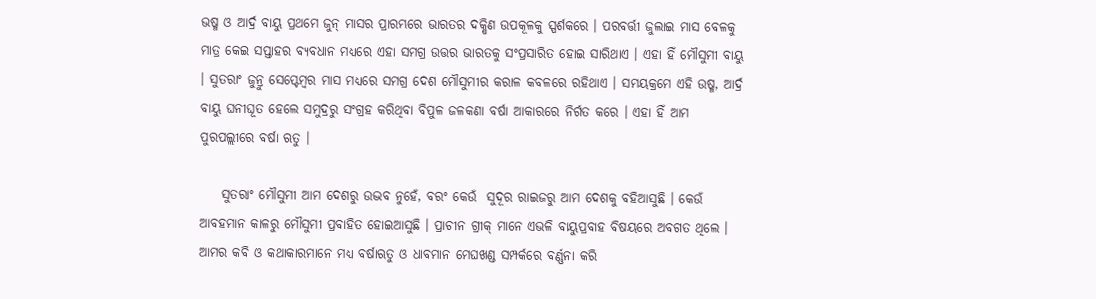ଭଷ୍ମ ଓ ଆର୍ଦ୍ର ବାୟୁ ପ୍ରଥମେ ଜୁନ୍ ମାସର ପ୍ରାରମ୍ଭରେ ଭାରତର ଦକ୍ଷିଣ ଉପକୂଳକୁ ସ୍ପର୍ଶକରେ । ପରବର୍ତ୍ତୀ ଜୁଲାଇ ମାସ ବେଳକୁ ମାତ୍ର କେଇ ସପ୍ତାହର ବ୍ୟବଧାନ ମଧ୍ୟରେ ଏହା ସମଗ୍ର ଉତ୍ତର ଭାରତକୁ ସଂପ୍ରସାରିତ ହୋଇ ସାରିଥାଏ । ଏହା ହିଁ ମୌସୁମୀ ବାୟୁ । ସୁତରାଂ ଜୁନ୍ରୁ ସେପ୍ଟେମ୍ବର ମାସ ମଧ୍ୟରେ ସମଗ୍ର ଦେଶ ମୌସୁମୀର କରାଳ କବଳରେ ରହିଥାଏ । ସମୟକ୍ରମେ ଏହି ଉଷ୍ମ, ଆର୍ଦ୍ର ବାୟୁ ଘନୀଘୂତ ହେଲେ ସମୁଦ୍ରରୁ ସଂଗ୍ରହ କରିଥିବା ବିପୁଳ ଜଳକଣା ବର୍ଷା ଆକାରରେ ନିର୍ଗତ କରେ । ଏହା ହିଁ ଆମ ପୁରପଲ୍ଲୀରେ ବର୍ଷା ଋତୁ ।

    ସୁତରାଂ ମୌସୁମୀ ଆମ ଦେଶରୁ ଉଦ୍ଭବ ନୁହେଁ, ବରଂ କେଉଁ  ସୁଦୂର ରାଇଜରୁ ଆମ ଦେଶକୁ ବହିଆସୁଛି । କେଉଁ ଆବହମାନ କାଳରୁ ମୌସୁମୀ ପ୍ରବାହିତ ହୋଇଆସୁଛି । ପ୍ରାଚୀନ ଗ୍ରୀକ୍ ମାନେ ଏଭଳି ବାୟୁପ୍ରବାହ ବିଷୟରେ ଅବଗତ ଥିଲେ । ଆମର କବି ଓ କଥାକାରମାନେ ମଧ୍ୟ ବର୍ଷାଋତୁ ଓ ଧାବମାନ ମେଘଖଣ୍ଡ ସମ୍ପର୍କରେ ବର୍ଣ୍ଣନା କରି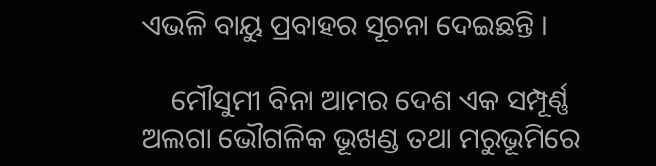ଏଭଳି ବାୟୁ ପ୍ରବାହର ସୂଚନା ଦେଇଛନ୍ତି ।

    ମୌସୁମୀ ବିନା ଆମର ଦେଶ ଏକ ସମ୍ପୂର୍ଣ୍ଣ ଅଲଗା ଭୌଗଳିକ ଭୂଖଣ୍ଡ ତଥା ମରୁଭୂମିରେ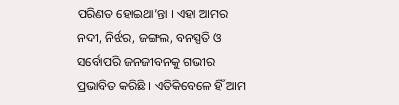ପରିଣତ ହୋଇଥା’ନ୍ତା । ଏହା ଆମର ନଦୀ, ନିର୍ଝର, ଜଙ୍ଗଲ, ବନସ୍ପତି ଓ ସର୍ବୋପରି ଜନଜୀବନକୁ ଗଭୀର ପ୍ରଭାବିତ କରିଛି । ଏତିକିବେଳେ ହିଁ ଆମ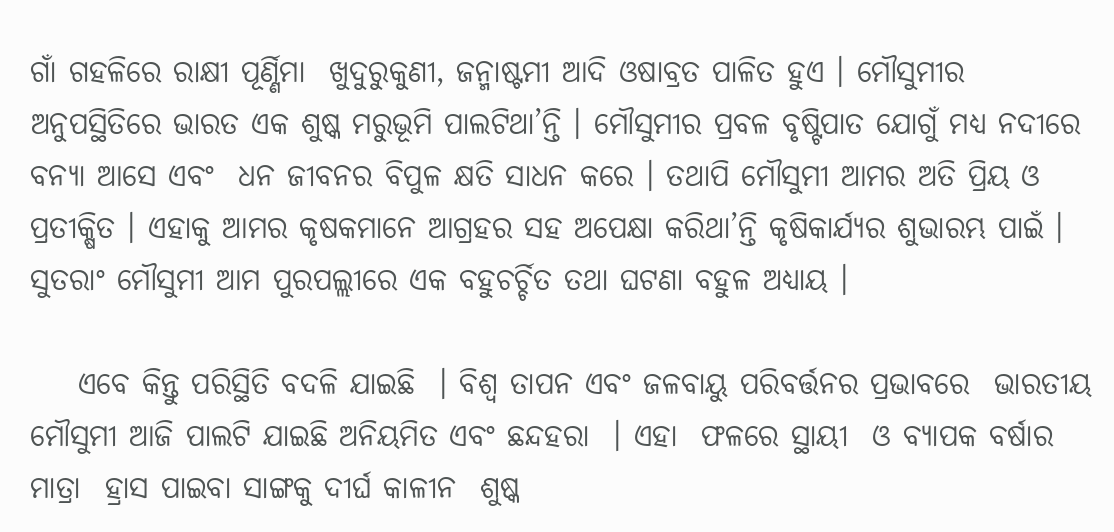ଗାଁ ଗହଳିରେ ରାକ୍ଷୀ ପୂର୍ଣ୍ଣିମା  ଖୁଦୁରୁକୁଣୀ, ଜନ୍ମାଷ୍ଟମୀ ଆଦି ଓଷାବ୍ରତ ପାଳିତ ହୁଏ । ମୌସୁମୀର ଅନୁପସ୍ଥିତିରେ ଭାରତ ଏକ ଶୁଷ୍କ ମରୁଭୂମି ପାଲଟିଥା’ନ୍ତି । ମୌସୁମୀର ପ୍ରବଳ ବୃଷ୍ଟିପାତ ଯୋଗୁଁ ମଧ୍ୟ ନଦୀରେ ବନ୍ୟା ଆସେ ଏବଂ  ଧନ ଜୀବନର ବିପୁଳ କ୍ଷତି ସାଧନ କରେ । ତଥାପି ମୌସୁମୀ ଆମର ଅତି ପ୍ରିୟ ଓ ପ୍ରତୀକ୍ଷିତ । ଏହାକୁ ଆମର କୃଷକମାନେ ଆଗ୍ରହର ସହ ଅପେକ୍ଷା କରିଥା’ନ୍ତି କୃଷିକାର୍ଯ୍ୟର ଶୁଭାରମ୍ଭ ପାଇଁ । ସୁତରାଂ ମୌସୁମୀ ଆମ ପୁରପଲ୍ଲୀରେ ଏକ ବହୁଚର୍ଚ୍ଚିତ ତଥା ଘଟଣା ବହୁଳ ଅଧ୍ୟାୟ ।

    ଏବେ କିନ୍ତୁ ପରିସ୍ଥିତି ବଦଳି ଯାଇଛି  । ବିଶ୍ୱ ତାପନ ଏବଂ ଜଳବାୟୁ ପରିବର୍ତ୍ତନର ପ୍ରଭାବରେ  ଭାରତୀୟ ମୌସୁମୀ ଆଜି ପାଲଟି ଯାଇଛି ଅନିୟମିତ ଏବଂ ଛନ୍ଦହରା  । ଏହା  ଫଳରେ ସ୍ଥାୟୀ  ଓ ବ୍ୟାପକ ବର୍ଷାର ମାତ୍ରା  ହ୍ରାସ ପାଇବା ସାଙ୍ଗକୁ ଦୀର୍ଘ କାଳୀନ  ଶୁଷ୍କ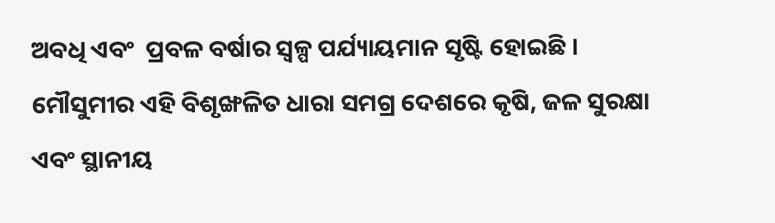ଅବଧି ଏବଂ  ପ୍ରବଳ ବର୍ଷାର ସ୍ୱଳ୍ପ ପର୍ଯ୍ୟାୟମାନ ସୃଷ୍ଟି ହୋଇଛି । ମୌସୁମୀର ଏହି ବିଶୃଙ୍ଖଳିତ ଧାରା ସମଗ୍ର ଦେଶରେ କୃଷି, ଜଳ ସୁରକ୍ଷା ଏବଂ ସ୍ଥାନୀୟ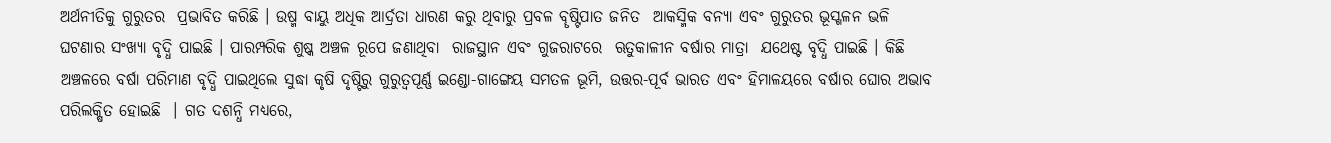ଅର୍ଥନୀତିକୁ ଗୁରୁତର  ପ୍ରଭାବିତ କରିଛି । ଉଷ୍ମ ବାୟୁ ଅଧିକ ଆର୍ଦ୍ରତା ଧାରଣ କରୁ ଥିବାରୁ ପ୍ରବଳ ବୄଷ୍ଟିପାତ ଜନିତ  ଆକସ୍ମିକ ବନ୍ୟା ଏବଂ ଗୁରୁତର ଭୂସ୍ଖଳନ ଭଳି ଘଟଣାର ସଂଖ୍ୟା ବୃଦ୍ଧି ପାଇଛି । ପାରମ୍ପରିକ ଶୁଷ୍କ ଅଞ୍ଚଳ ରୂପେ ଜଣାଥିବା  ରାଜସ୍ଥାନ ଏବଂ ଗୁଜରାଟରେ  ଋତୁକାଳୀନ ବର୍ଷାର ମାତ୍ରା  ଯଥେଷ୍ଟ ବୃଦ୍ଧି ପାଇଛି । କିଛି ଅଞ୍ଚଳରେ ବର୍ଷା ପରିମାଣ ବୃଦ୍ଧି ପାଇଥିଲେ ସୁଦ୍ଧା କୃଷି ଦୃଷ୍ଟିରୁ ଗୁରୁତ୍ୱପୂର୍ଣ୍ଣ ଇଣ୍ଡୋ-ଗାଙ୍ଗେୟ ସମତଳ ଭୂମି, ଉତ୍ତର-ପୂର୍ବ ଭାରତ ଏବଂ ହିମାଳୟରେ ବର୍ଷାର ଘୋର ଅଭାବ ପରିଲକ୍ଷିତ ହୋଇଛି  । ଗତ ଦଶନ୍ଧି ମଧ୍ୟରେ,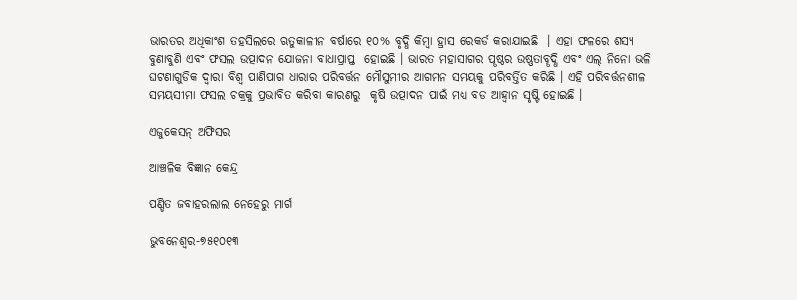ଭାରତର ଅଧିକାଂଶ ତହସିଲରେ ଋତୁକାଳୀନ ବର୍ଷାରେ ୧୦% ବୃଦ୍ଧି କିମ୍ବା ହ୍ରାସ ରେକର୍ଡ କରାଯାଇଛି  । ଏହା ଫଳରେ ଶସ୍ୟ ବୁଣାବୁଣି ଏବଂ ଫସଲ ଉତ୍ପାଦନ ଯୋଜନା ବାଧାପ୍ରାପ୍ତ  ହୋଇଛି । ଭାରତ ମହାସାଗର ପୄଷ୍ଠର ଉଷ୍ଣତାବୄଦ୍ଧି ଏବଂ ଏଲ୍ ନିନୋ ଭଳି  ଘଟଣାଗୁଡିକ ଦ୍ୱାରା ବିଶ୍ୱ ପାଣିପାଗ ଧାରାର ପରିବର୍ତ୍ତନ ମୌସୁମୀର ଆଗମନ ସମୟକୁ ପରିବର୍ତ୍ତିତ କରିଛି । ଏହି ପରିବର୍ତ୍ତନଶୀଳ ସମୟସୀମା ଫସଲ ଚକ୍ରକୁ ପ୍ରଭାବିତ କରିବା କାରଣରୁ  କୃଷି ଉତ୍ପାଦନ ପାଇଁ ମଧ୍ୟ ବଡ ଆହ୍ୱାନ ସୃଷ୍ଟି ହୋଇଛି ।

ଏଜୁକେସନ୍ ଅଫିସର

ଆଞ୍ଚଳିକ ବିଜ୍ଞାନ କେନ୍ଦ୍ର

ପଣ୍ଡିତ ଜବାହରଲାଲ ନେହେରୁ ମାର୍ଗ

ଭୁବନେଶ୍ୱର-୭୫୧୦୧୩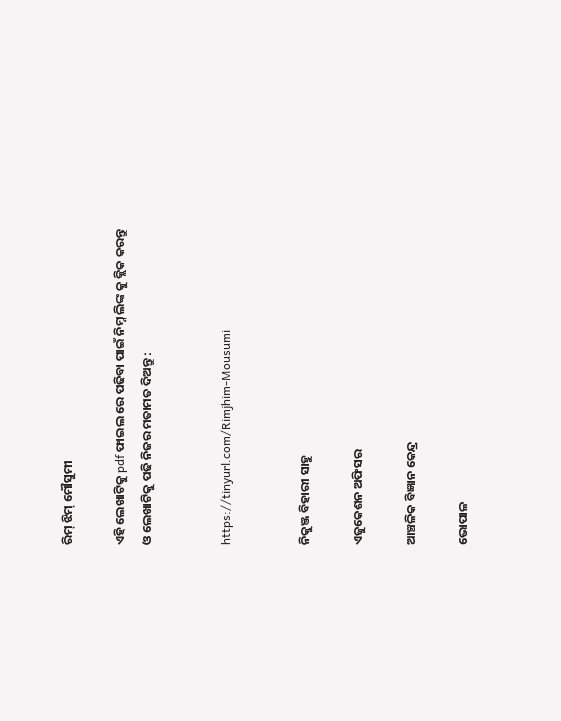ରିମ୍ ଝିମ୍ ମୌସୁମୀ

ଏହି ଲେଖାଟିକୁ pdf ଫାଇଲ ରେ ପଢିବା ପାଇଁ ନିମ୍ନ ଲିଙ୍କ କୁ କ୍ଲିକ କରନ୍ତୁ ଓ ଲେଖାଟିକୁ ପଢି ନିଜର ମତାମତ ଦିଅନ୍ତୁ :


https://tinyurl.com/Rimjhim-Mousumi


ନିକୁଞ୍ଜ ବିହାରୀ ସାହୁ

ଏଜୁକେଶନ ଅଫିସର

ଆଞ୍ଚଳିକ ବିଜ୍ଞାନ କେନ୍ଦ୍ର

ଭୋପାଳ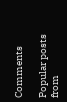Comments

Popular posts from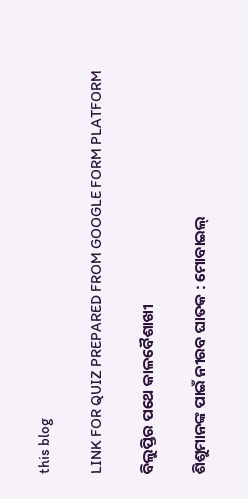this blog

LINK FOR QUIZ PREPARED FROM GOOGLE FORM PLATFORM

ବିଲୁପ୍ତିର ପଥେ କାଳବୈଶାଖୀ

ଶିଶୁମାନଙ୍କ ପାଇଁ ନୀରବ ଘାତକ : ମୋବାଇଲ୍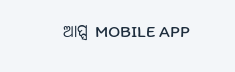ଆପ୍ସ MOBILE APP